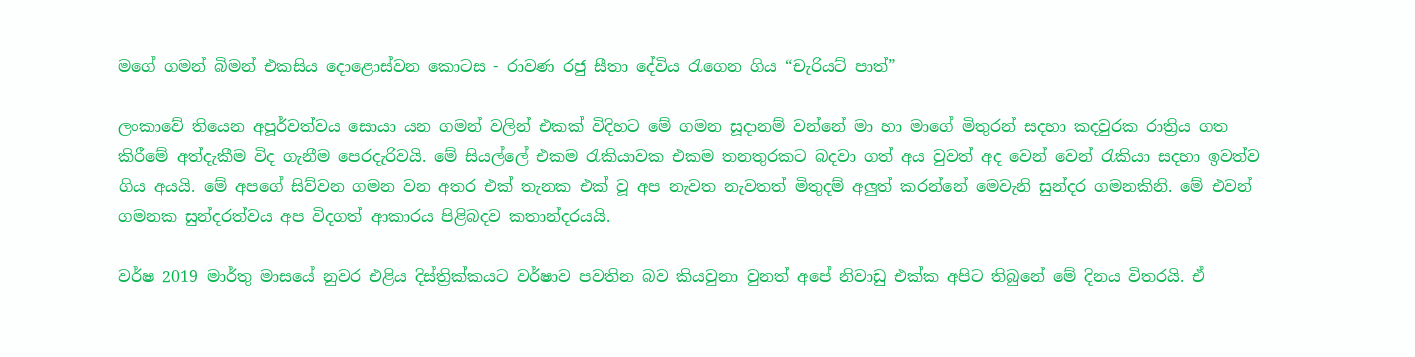මගේ ගමන් බිමන් එකසිය දොළොස්වන කොටස - රාවණ රජු සීතා දේවිය රැගෙන ගිය “චැරියට් පාත්”

ලංකාවේ තියෙන අපූර්වත්වය සොයා යන ගමන් වලින් එකක් විදිහට මේ ගමන සූදානම් වන්නේ මා හා මාගේ මිතුරන් සදහා කදවුරක රාත්‍රිය ගත කිරීමේ අත්දැකීම විද ගැනීම පෙරදැරිවයි. මේ සියල්ලේ එකම රැකියාවක එකම තනතුරකට බදවා ගත් අය වුවත් අද වෙන් වෙන් රැකියා සදහා ඉවත්ව ගිය අයයි. මේ අපගේ සිව්වන ගමන වන අතර එක් තැනක එක් වූ අප නැවත නැවතත් මිතුදම් අලුත් කරන්නේ මෙවැනි සුන්දර ගමනකිනි. මේ එවන් ගමනක සුන්දරත්වය අප විදගත් ආකාරය පිළිබදව කතාන්දරයයි.

වර්ෂ 2019 මාර්තු මාසයේ නුවර එළිය දිස්ත්‍රික්කයට වර්ෂාව පවතින බව කියවුනා වුනත් අපේ නිවාඩු එක්ක අපිට තිබුනේ මේ දිනය විතරයි. ඒ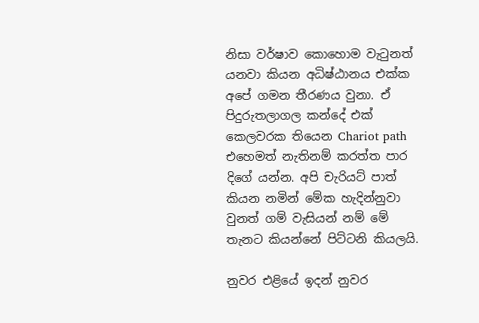නිසා වර්ෂාව කොහොම වැටුනත් යනවා කියන අධිෂ්ඨානය එක්ක අපේ ගමන තීරණය වුනා. ඒ පිදුරුතලාගල කන්දේ එක් කෙලවරක තියෙන Chariot path එහෙමත් නැතිනම් කරත්ත පාර දිගේ යන්න. අපි චැරියට් පාත් කියන නමින් මේක හැදින්නුවා වුනත් ගම් වැසියන් නම් මේ තැනට කියන්නේ පිට්ටනි කියලයි.

නුවර එළියේ ඉදන් නුවර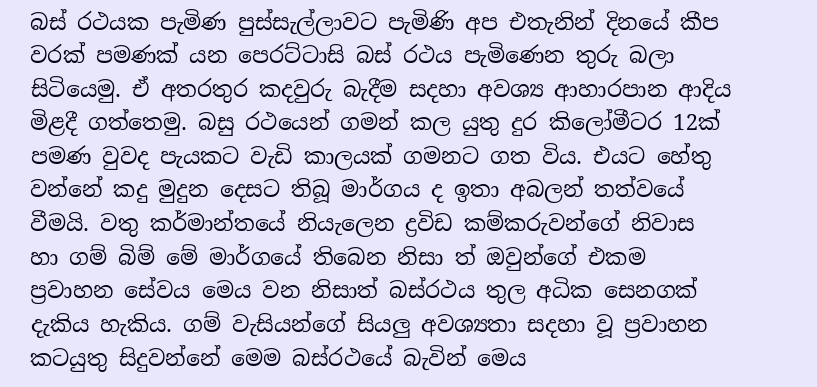බස් රථයක පැමිණ පුස්සැල්ලාවට පැමිණි අප එතැනින් දිනයේ කීප වරක් පමණක් යන පෙරට්ටාසි බස් රථය පැමිණෙන තුරු බලා සිටියෙමු. ඒ අතරතුර කදවුරු බැදීම සදහා අවශ්‍ය ආහාරපාන ආදිය මිළදී ගත්තෙමු. බසු රථයෙන් ගමන් කල යුතු දුර කිලෝමීටර 12ක් පමණ වුවද පැයකට වැඩි කාලයක් ගමනට ගත විය. එයට හේතු වන්නේ කදු මුදුන දෙසට තිබූ මාර්ගය ද ඉතා අබලන් තත්වයේ වීමයි. වතු කර්මාන්තයේ නියැලෙන ද්‍රවිඩ කම්කරුවන්ගේ නිවාස හා ගම් බිම් මේ මාර්ගයේ තිබෙන නිසා ත් ඔවුන්ගේ එකම ප්‍රවාහන සේවය මෙය වන නිසාත් බස්රථය තුල අධික සෙනගක් දැකිය හැකිය. ගම් වැසියන්ගේ සියලු අවශ්‍යතා සදහා වූ ප්‍රවාහන කටයුතු සිදුවන්නේ මෙම බස්රථයේ බැවින් මෙය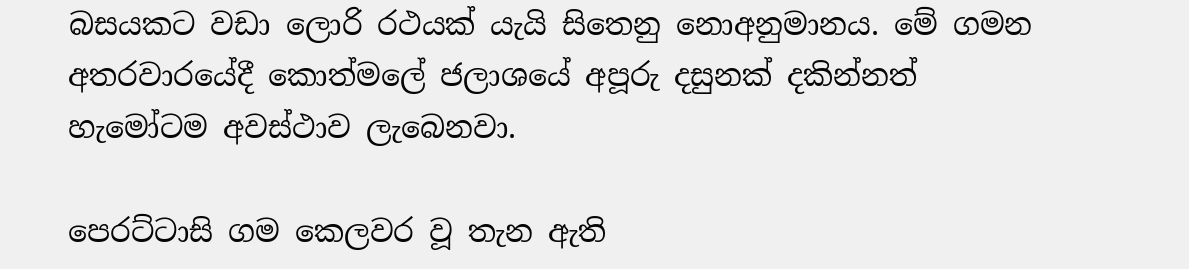බසයකට වඩා ලොරි රථයක් යැයි සිතෙනු නොඅනුමානය. මේ ගමන අතරවාරයේදී කොත්මලේ ජලාශයේ අපූරු දසුනක් දකින්නත් හැමෝටම අවස්ථාව ලැබෙනවා.

පෙරට්ටාසි ගම කෙලවර වූ තැන ඇති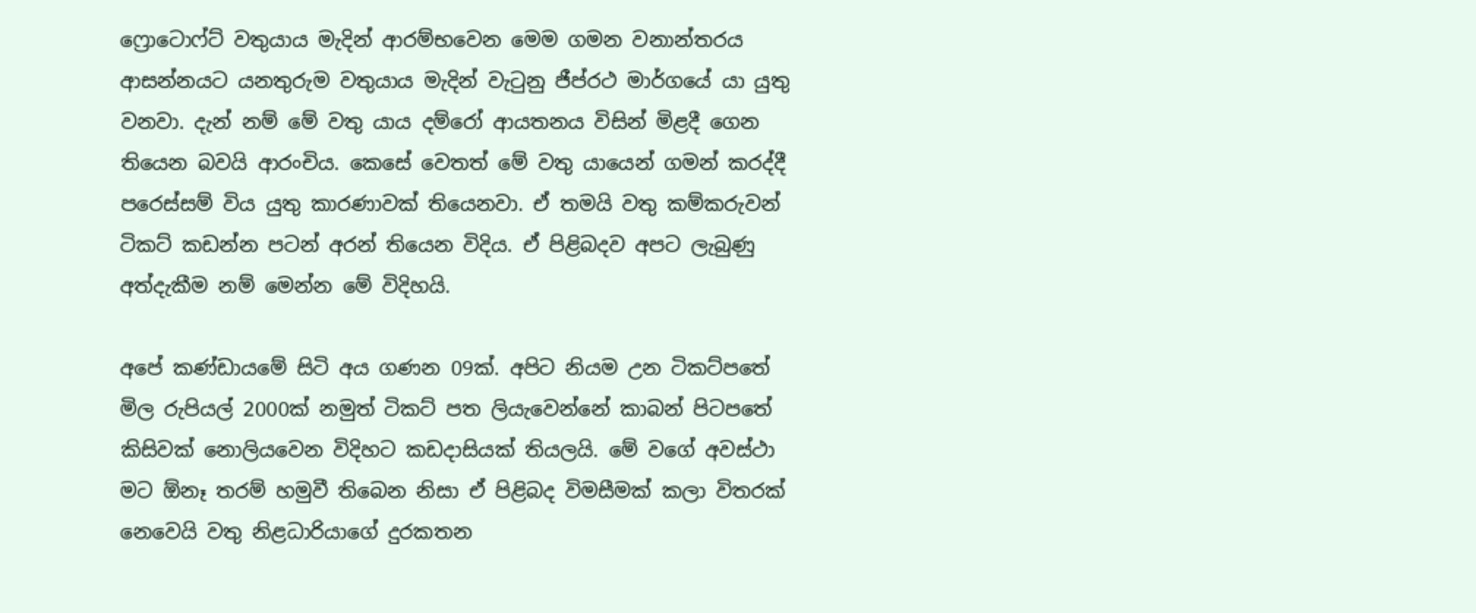ෆ්‍රොටොෆ්ට් වතුයාය මැදින් ආරම්භවෙන මෙම ගමන වනාන්තරය ආසන්නයට යනතුරුම වතුයාය මැදින් වැටුනු ජීප්රථ මාර්ගයේ යා යුතු වනවා. දැන් නම් මේ වතු යාය දම්රෝ ආයතනය විසින් මිළදී ගෙන තියෙන බවයි ආරංචිය. කෙසේ වෙතත් මේ වතු යායෙන් ගමන් කරද්දී පරෙස්සම් විය යුතු කාරණාවක් තියෙනවා. ඒ තමයි වතු කම්කරුවන් ටිකට් කඩන්න පටන් අරන් තියෙන විදිය. ඒ පිළිබදව අපට ලැබුණු අත්දැකීම නම් මෙන්න මේ විදිහයි.

අපේ කණ්ඩායමේ සිටි අය ගණන 09ක්. අපිට නියම උන ටිකට්පතේ මිල රුපියල් 2000ක් නමුත් ටිකට් පත ලියැවෙන්නේ කාබන් පිටපතේ කිසිවක් නොලියවෙන විදිහට කඩදාසියක් තියලයි. මේ වගේ අවස්ථා මට ඕනෑ තරම් හමුවී තිබෙන නිසා ඒ පිළිබද විමසීමක් කලා විතරක් නෙවෙයි වතු නිළධාරියාගේ දුරකතන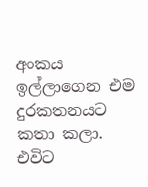අංකය ඉල්ලාගෙන එම දුරකතනයට කතා කලා. එවිට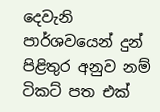දෙවැනි පාර්ශවයෙන් දුන් පිළිතුර අනුව නම් ටිකට් පත එක්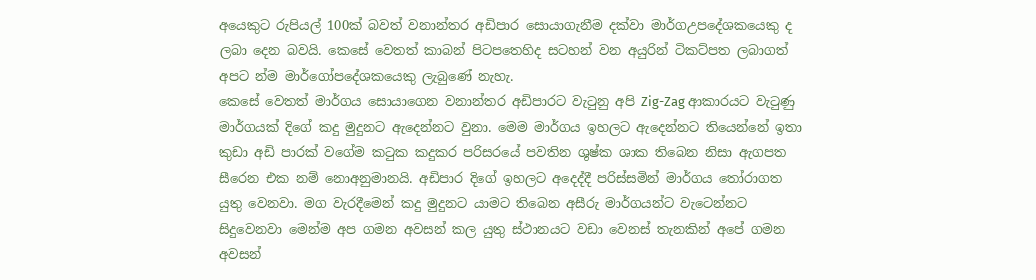අයෙකුට රුපියල් 100ක් බවත් වනාන්තර අඩිපාර සොයාගැනීම දක්වා මාර්ගඋපදේශකයෙකු ද ලබා දෙන බවයි. කෙසේ වෙතත් කාබන් පිටපතෙහිද සටහන් වන අයුරින් ටිකට්පත ලබාගත් අපට න්ම මාර්ගෝපදේශකයෙකු ලැබුණේ නැහැ.
කෙසේ වෙතත් මාර්ගය සොයාගෙන වනාන්තර අඩිපාරට වැටුනු අපි Zig-Zag ආකාරයට වැටුණු මාර්ගයක් දිගේ කදු මුදුනට ඇදෙන්නට වුනා. මෙම මාර්ගය ඉහලට ඇදෙන්නට තියෙන්නේ ඉතා කුඩා අඩි පාරක් වගේම කටුක කදුකර පරිසරයේ පවතින ශුෂ්ක ශාක තිබෙන නිසා ඇගපත සීරෙන එක නම් නොඅනුමානයි. අඩිපාර දිගේ ඉහලට අදෙද්දී පරිස්සමින් මාර්ගය තෝරාගත යුතු වෙනවා. මග වැරදීමෙන් කදු මුදුනට යාමට තිබෙන අසීරු මාර්ගයන්ට වැටෙන්නට සිදුවෙනවා මෙන්ම අප ගමන අවසන් කල යුතු ස්ථානයට වඩා වෙනස් තැනකින් අපේ ගමන අවසන්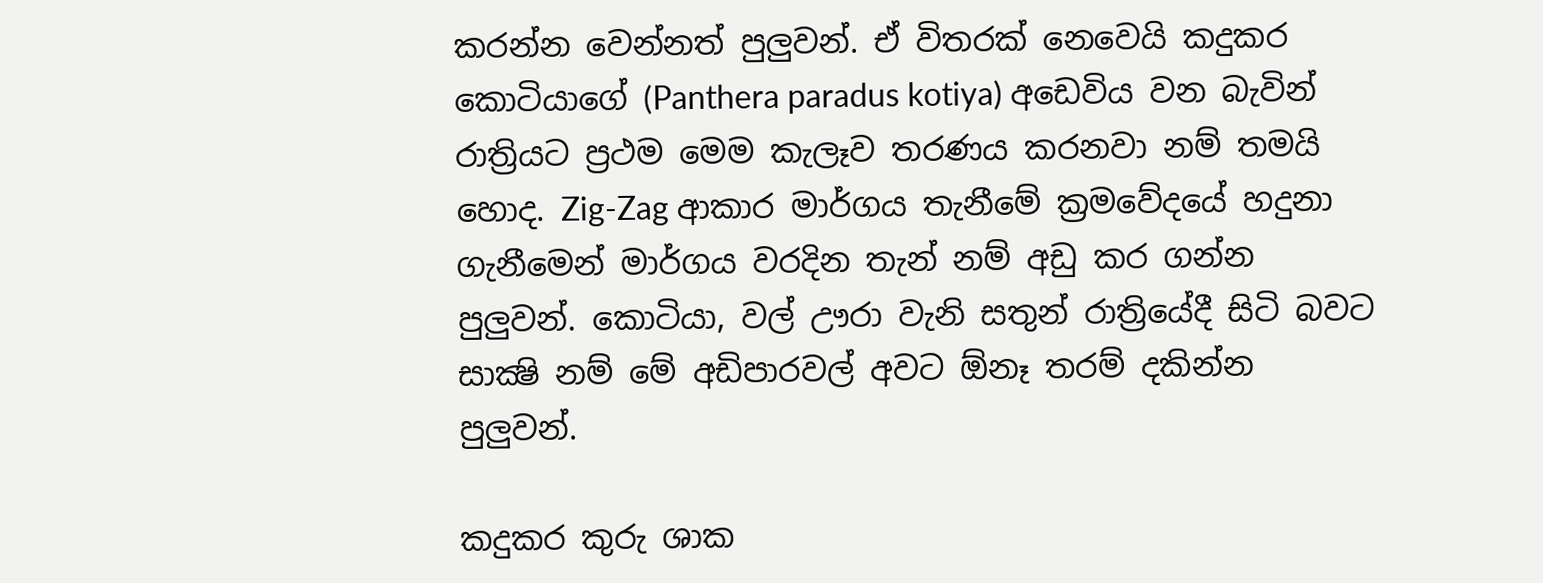කරන්න වෙන්නත් පුලුවන්. ඒ විතරක් නෙවෙයි කදුකර කොටියාගේ (Panthera paradus kotiya) අඩෙවිය වන බැවින් රාත්‍රියට ප්‍රථම මෙම කැලෑව තරණය කරනවා නම් තමයි හොද. Zig-Zag ආකාර මාර්ගය තැනීමේ ක්‍රමවේදයේ හදුනා ගැනීමෙන් මාර්ගය වරදින තැන් නම් අඩු කර ගන්න පුලුවන්. කොටියා, වල් ඌරා වැනි සතුන් රාත්‍රියේදී සිටි බවට සාක්‍ෂි නම් මේ අඩිපාරවල් අවට ඕනෑ තරම් දකින්න පුලුවන්.

කදුකර කුරු ශාක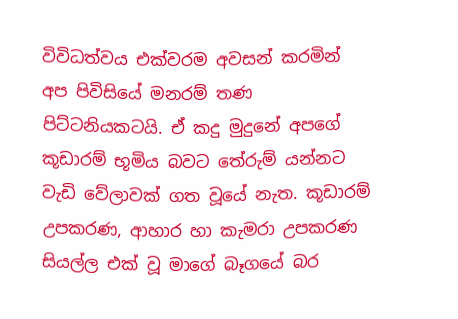විවිධත්වය එක්වරම අවසන් කරමින් අප පිවිසියේ මනරම් තණ පිට්ටනියකටයි. ඒ කදු මුදුනේ අපගේ කූඩාරම් භූමිය බවට තේරුම් යන්නට වැඩි වේලාවක් ගත වූයේ නැත. කූඩාරම් උපකරණ, ආහාර හා කැමරා උපකරණ සියල්ල එක් වූ මාගේ බෑගයේ බර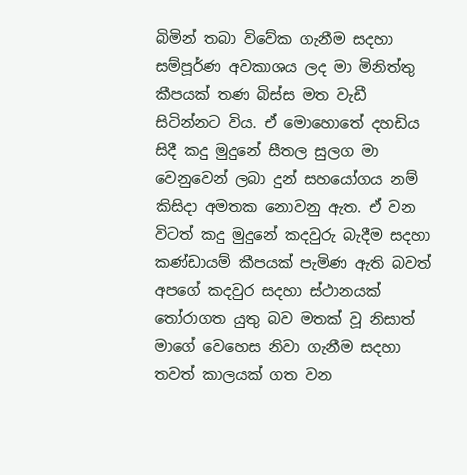බිමින් තබා විවේක ගැනීම සදහා සම්පූර්ණ අවකාශය ලද මා මිනිත්තු කීපයක් තණ බිස්ස මත වැඩී සිටින්නට විය. ඒ මොහොතේ දහඩිය සිදී කදු මුදුනේ සීතල සුලග මා වෙනුවෙන් ලබා දුන් සහයෝගය නම් කිසිදා අමතක නොවනු ඇත. ඒ වන විටත් කදු මුදුනේ කදවුරු බැදීම සදහා කණ්ඩායම් කීපයක් පැමිණ ඇති බවත් අපගේ කදවුර සදහා ස්ථානයක් තෝරාගත යුතු බව මතක් වූ නිසාත් මාගේ වෙහෙස නිවා ගැනීම සදහා තවත් කාලයක් ගත වන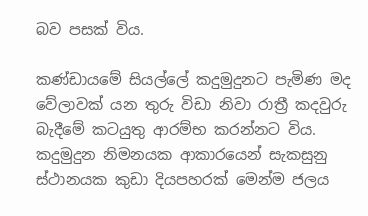බව පසක් විය.

කණ්ඩායමේ සියල්ලේ කදුමුදුනට පැමිණ මද වේලාවක් යන තුරු විඩා නිවා රාත්‍රී කදවුරු බැදීමේ කටයුතු ආරම්භ කරන්නට විය. කදුමුදුන නිමනයක ආකාරයෙන් සැකසුනු ස්ථානයක කුඩා දියපහරක් මෙන්ම ජලය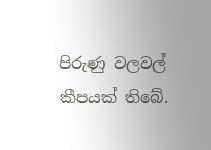පිරුණු වලවල් කීපයක් තිබේ.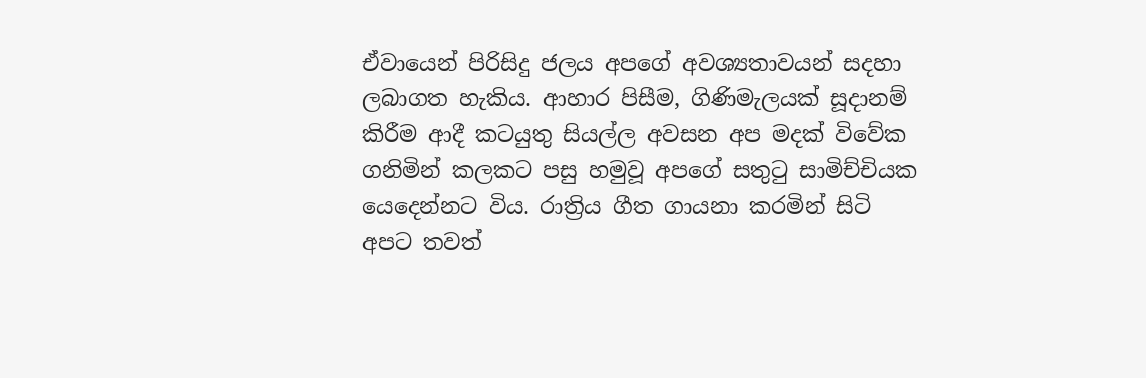ඒවායෙන් පිරිසිදු ජලය අපගේ අවශ්‍යතාවයන් සදහා ලබාගත හැකිය. ආහාර පිසීම, ගිණිමැලයක් සූදානම් කිරීම ආදී කටයුතු සියල්ල අවසන අප මදක් විවේක ගනිමින් කලකට පසු හමුවූ අපගේ සතුටු සාමිච්චියක යෙදෙන්නට විය. රාත්‍රිය ගීත ගායනා කරමින් සිටි අපට තවත්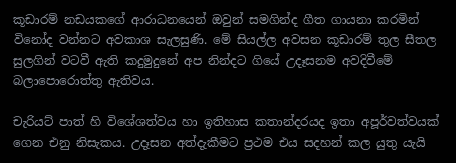කූඩාරම් නඩයකගේ ආරාධනයෙන් ඔවුන් සමගින්ද ගීත ගායනා කරමින් විනෝද වන්නට අවකාශ සැලසුණි. මේ සියල්ල අවසන කූඩාරම් තුල සීතල සුලගින් වටවී ඇති කදුමුදුනේ අප නින්දට ගියේ උදෑසනම අවදිවීමේ බලාපොරොත්තු ඇතිවය.

චැරියට් පාත් හි විශේශත්වය හා ඉතිහාස කතාන්දරයද ඉතා අපූර්වත්වයක් ගෙන එනු නිසැකය. උදෑසන අත්දැකීමට ප්‍රථම එය සදහන් කල යුතු යැයි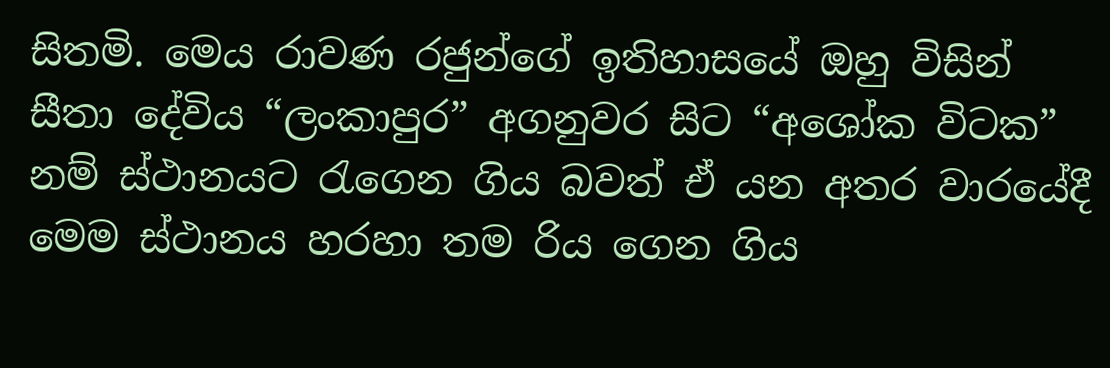සිතමි. මෙය රාවණ රජුන්ගේ ඉතිහාසයේ ඔහු විසින් සීතා දේවිය “ලංකාපුර” අගනුවර සිට “අශෝක විටක” නම් ස්ථානයට රැගෙන ගිය බවත් ඒ යන අතර වාරයේදී මෙම ස්ථානය හරහා තම රිය ගෙන ගිය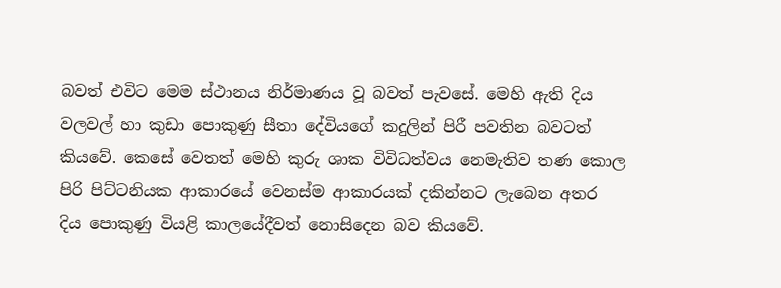බවත් එවිට මෙම ස්ථානය නිර්මාණය වූ බවත් පැවසේ. මෙහි ඇති දිය වලවල් හා කුඩා පොකුණු සීතා දේවියගේ කදුලින් පිරී පවතින බවටත් කියවේ. කෙසේ වෙතත් මෙහි කුරු ශාක විවිධත්වය නෙමැතිව තණ කොල පිරි පිට්ටනියක ආකාරයේ වෙනස්ම ආකාරයක් දකින්නට ලැබෙන අතර දිය පොකුණු වියළි කාලයේදීවත් නොසිදෙන බව කියවේ.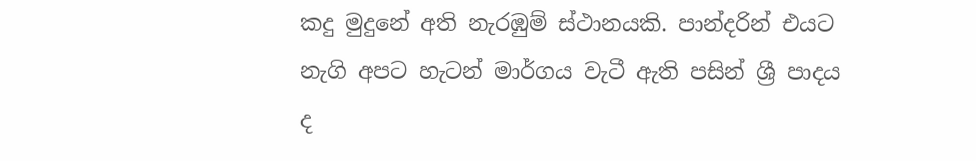කදු මුදුනේ අති නැරඹුම් ස්ථානයකි. පාන්දරින් එයට නැගි අපට හැටන් මාර්ගය වැටී ඇති පසින් ශ්‍රී පාදය ද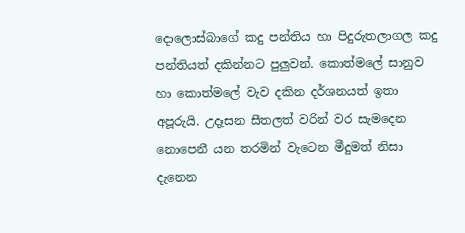දොලොස්බාගේ කදු පන්තිය හා පිදුරුතලාගල කදු පන්තියත් දකින්නට පුලුවන්. කොත්මලේ සානුව හා කොත්මලේ වැව දකින දර්ශනයත් ඉතා අපූරුයි. උදෑසන සීතලත් වරින් වර සැමදෙන නොපෙනී යන තරමින් වැටෙන මීදුමත් නිසා දැනෙන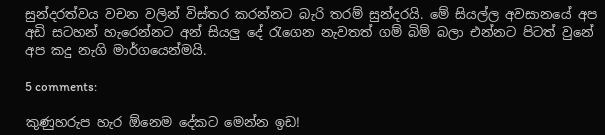සුන්දරත්වය වචන වලින් විස්තර කරන්නට බැරි තරම් සුන්දරයි. මේ සියල්ල අවසානයේ අප අඩි සටහන් හැරෙන්නට අන් සියලු දේ රැගෙන නැවතත් ගම් බිම් බලා එන්නට පිටත් වුනේ අප කදු නැගි මාර්ගයෙන්මයි.

5 comments:

කුණුහරුප හැර ඕනෙම දේකට මෙන්න ඉඩ!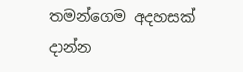තමන්ගෙම අදහසක් දාන්න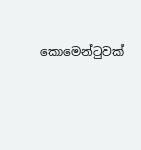කොමෙන්ටුවක්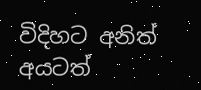විදිහට අනිත් අයටත්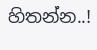හිතන්න..!